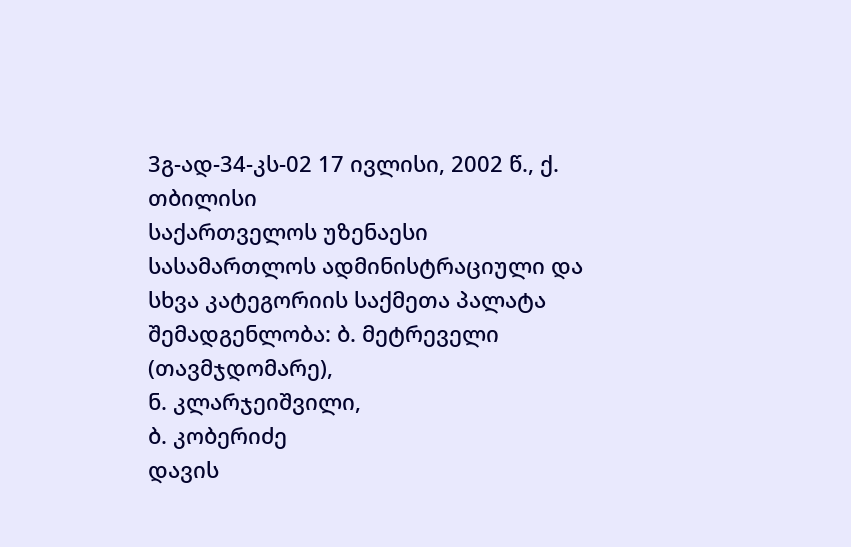3გ-ად-34-კს-02 17 ივლისი, 2002 წ., ქ. თბილისი
საქართველოს უზენაესი სასამართლოს ადმინისტრაციული და სხვა კატეგორიის საქმეთა პალატა შემადგენლობა: ბ. მეტრეველი (თავმჯდომარე),
ნ. კლარჯეიშვილი,
ბ. კობერიძე
დავის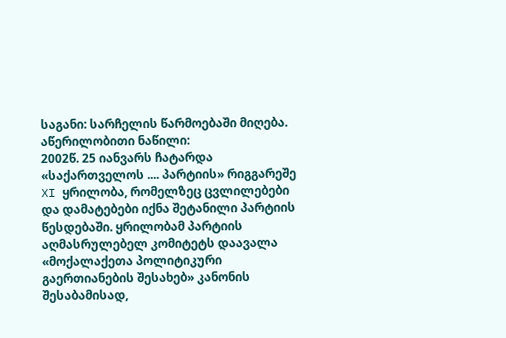საგანი: სარჩელის წარმოებაში მიღება.
აწერილობითი ნაწილი:
2002წ. 25 იანვარს ჩატარდა «საქართველოს .... პარტიის» რიგგარეშე XI ყრილობა, რომელზეც ცვლილებები და დამატებები იქნა შეტანილი პარტიის წესდებაში. ყრილობამ პარტიის აღმასრულებელ კომიტეტს დაავალა «მოქალაქეთა პოლიტიკური გაერთიანების შესახებ» კანონის შესაბამისად,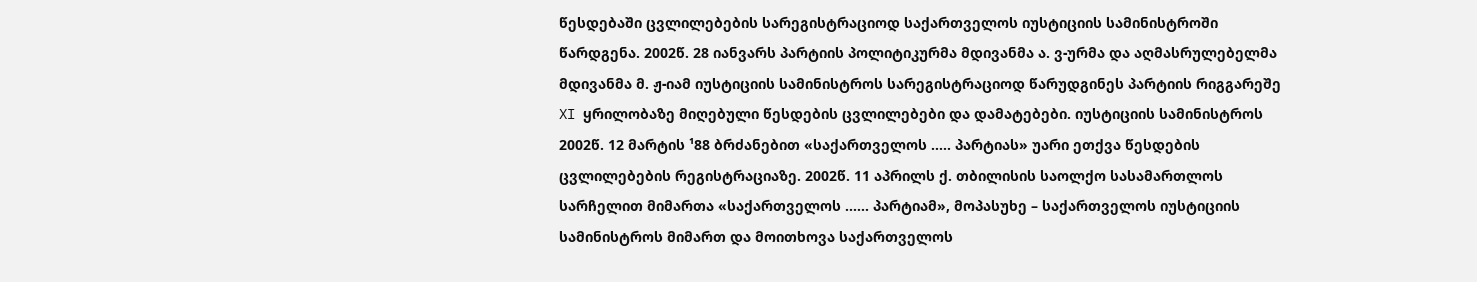წესდებაში ცვლილებების სარეგისტრაციოდ საქართველოს იუსტიციის სამინისტროში წარდგენა. 2002წ. 28 იანვარს პარტიის პოლიტიკურმა მდივანმა ა. ვ-ურმა და აღმასრულებელმა მდივანმა მ. ჟ-იამ იუსტიციის სამინისტროს სარეგისტრაციოდ წარუდგინეს პარტიის რიგგარეშე XI ყრილობაზე მიღებული წესდების ცვლილებები და დამატებები. იუსტიციის სამინისტროს 2002წ. 12 მარტის ¹88 ბრძანებით «საქართველოს ..... პარტიას» უარი ეთქვა წესდების ცვლილებების რეგისტრაციაზე. 2002წ. 11 აპრილს ქ. თბილისის საოლქო სასამართლოს სარჩელით მიმართა «საქართველოს ...... პარტიამ», მოპასუხე – საქართველოს იუსტიციის სამინისტროს მიმართ და მოითხოვა საქართველოს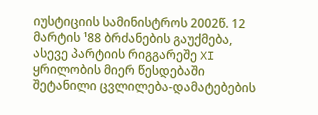იუსტიციის სამინისტროს 2002წ. 12 მარტის ¹88 ბრძანების გაუქმება, ასევე პარტიის რიგგარეშე XI ყრილობის მიერ წესდებაში შეტანილი ცვლილება-დამატებების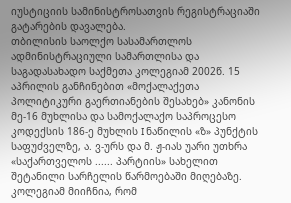იუსტიციის სამინისტროსათვის რეგისტრაციაში გატარების დავალება.
თბილისის საოლქო სასამართლოს ადმინისტრაციული სამართლისა და საგადასახადო საქმეთა კოლეგიამ 2002წ. 15 აპრილის განჩინებით «მოქალაქეთა პოლიტიკური გაერთიანების შესახებ» კანონის მე-16 მუხლისა და სამოქალაქო საპროცესო კოდექსის 186-ე მუხლის I ნაწილის «ზ» პუნქტის საფუძველზე, ა. ვ-ურს და მ. ჟ-იას უარი უთხრა «საქართველოს ...... პარტიის» სახელით შეტანილი სარჩელის წარმოებაში მიღებაზე. კოლეგიამ მიიჩნია, რომ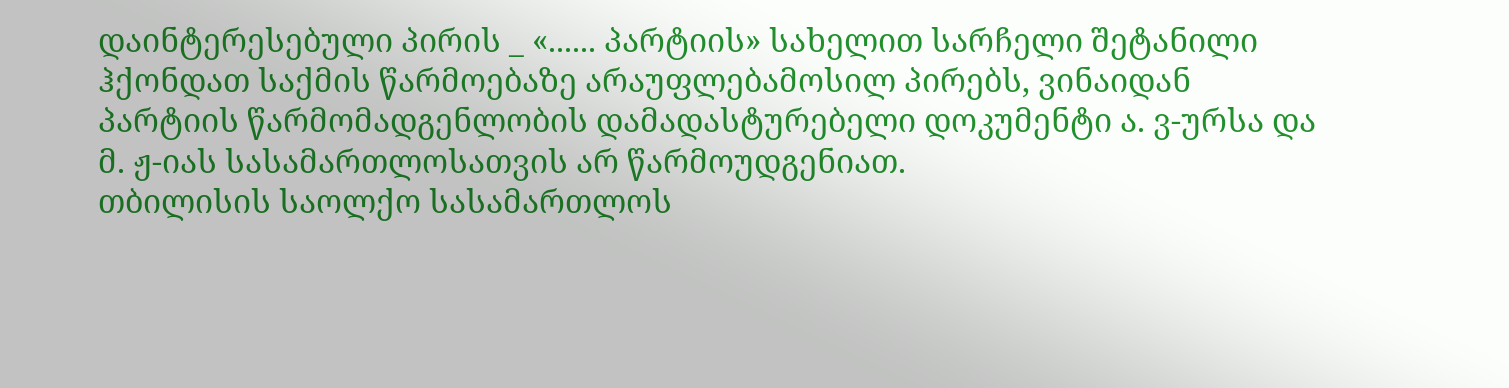დაინტერესებული პირის _ «...... პარტიის» სახელით სარჩელი შეტანილი ჰქონდათ საქმის წარმოებაზე არაუფლებამოსილ პირებს, ვინაიდან პარტიის წარმომადგენლობის დამადასტურებელი დოკუმენტი ა. ვ-ურსა და მ. ჟ-იას სასამართლოსათვის არ წარმოუდგენიათ.
თბილისის საოლქო სასამართლოს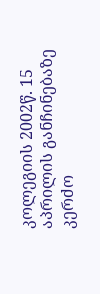კოლეგიის 2002წ. 15 აპრილის განჩინებაზე კერძო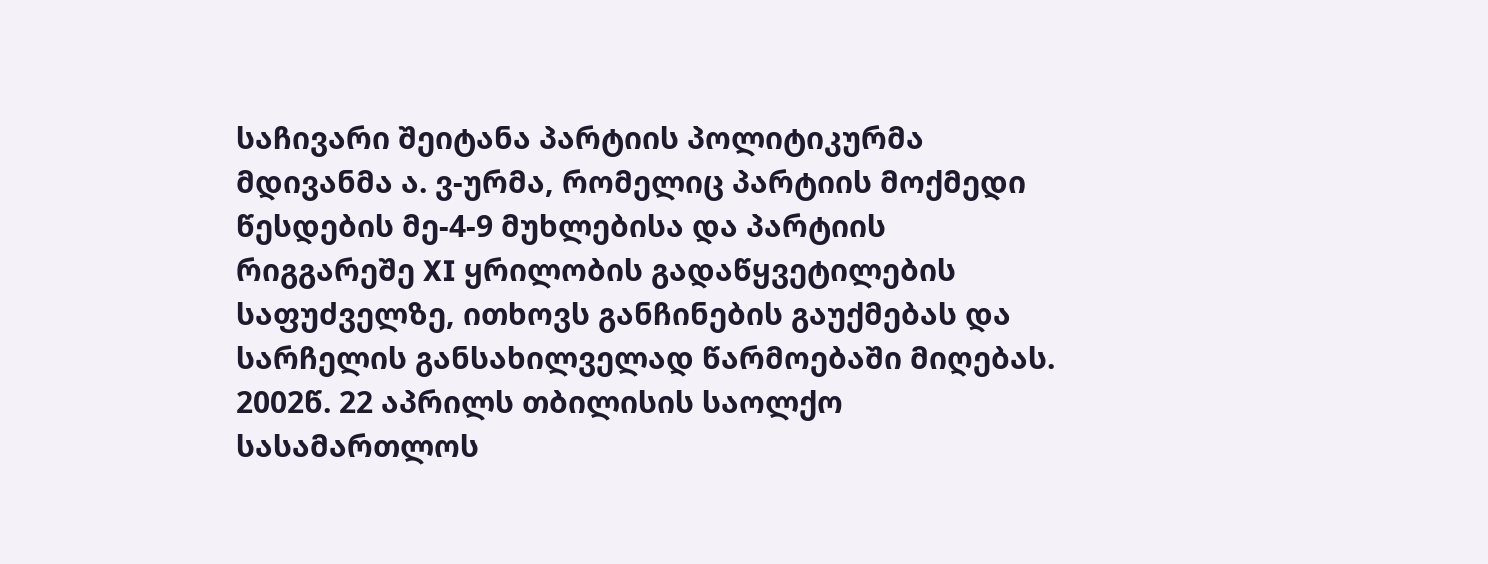საჩივარი შეიტანა პარტიის პოლიტიკურმა მდივანმა ა. ვ-ურმა, რომელიც პარტიის მოქმედი წესდების მე-4-9 მუხლებისა და პარტიის რიგგარეშე XI ყრილობის გადაწყვეტილების საფუძველზე, ითხოვს განჩინების გაუქმებას და სარჩელის განსახილველად წარმოებაში მიღებას.
2002წ. 22 აპრილს თბილისის საოლქო სასამართლოს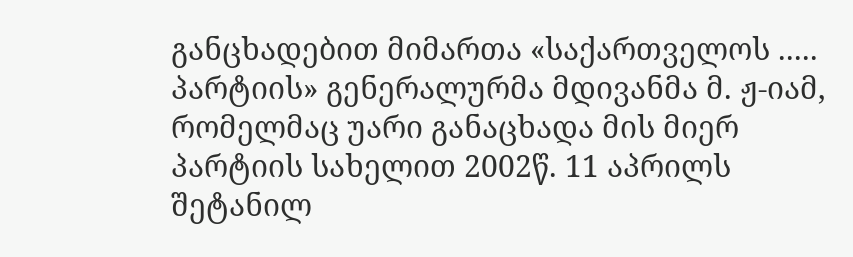განცხადებით მიმართა «საქართველოს ..... პარტიის» გენერალურმა მდივანმა მ. ჟ-იამ, რომელმაც უარი განაცხადა მის მიერ პარტიის სახელით 2002წ. 11 აპრილს შეტანილ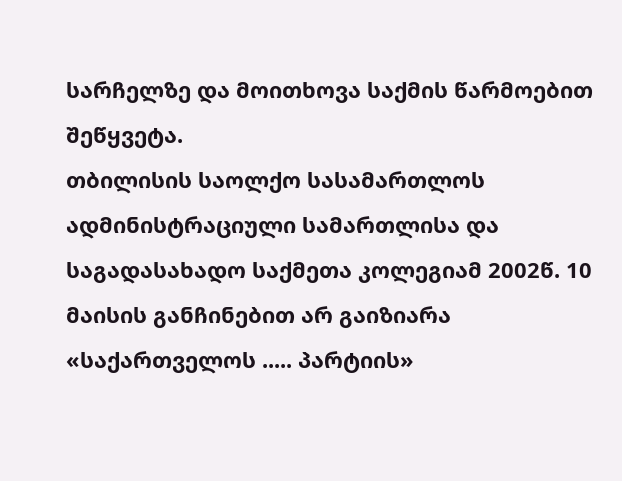სარჩელზე და მოითხოვა საქმის წარმოებით შეწყვეტა.
თბილისის საოლქო სასამართლოს ადმინისტრაციული სამართლისა და საგადასახადო საქმეთა კოლეგიამ 2002წ. 10 მაისის განჩინებით არ გაიზიარა «საქართველოს ..... პარტიის»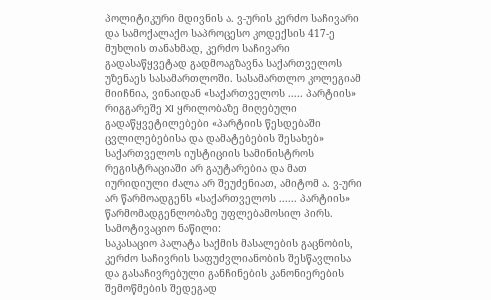პოლიტიკური მდივნის ა. ვ-ურის კერძო საჩივარი და სამოქალაქო საპროცესო კოდექსის 417-ე მუხლის თანახმად, კერძო საჩივარი გადასაწყვეტად გადმოაგზავნა საქართველოს უზენაეს სასამართლოში. სასამართლო კოლეგიამ მიიჩნია, ვინაიდან «საქართველოს ..... პარტიის» რიგგარეშე XI ყრილობაზე მიღებული გადაწყვეტილებები «პარტიის წესდებაში ცვლილებებისა და დამატებების შესახებ» საქართველოს იუსტიციის სამინისტროს რეგისტრაციაში არ გაუტარებია და მათ იურიდიული ძალა არ შეუძენიათ, ამიტომ ა. ვ-ური არ წარმოადგენს «საქართველოს ...... პარტიის» წარმომადგენლობაზე უფლებამოსილ პირს.
სამოტივაციო ნაწილი:
საკასაციო პალატა საქმის მასალების გაცნობის, კერძო საჩივრის საფუძვლიანობის შესწავლისა და გასაჩივრებული განჩინების კანონიერების შემოწმების შედეგად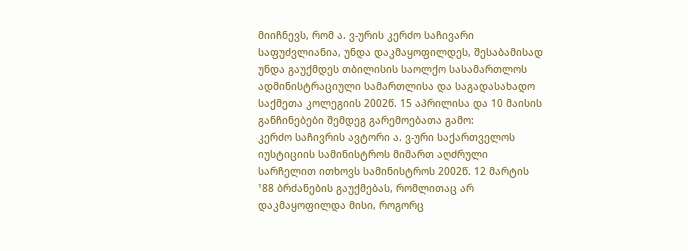მიიჩნევს, რომ ა. ვ-ურის კერძო საჩივარი საფუძვლიანია, უნდა დაკმაყოფილდეს, შესაბამისად უნდა გაუქმდეს თბილისის საოლქო სასამართლოს ადმინისტრაციული სამართლისა და საგადასახადო საქმეთა კოლეგიის 2002წ. 15 აპრილისა და 10 მაისის განჩინებები შემდეგ გარემოებათა გამო:
კერძო საჩივრის ავტორი ა. ვ-ური საქართველოს იუსტიციის სამინისტროს მიმართ აღძრული სარჩელით ითხოვს სამინისტროს 2002წ. 12 მარტის ¹88 ბრძანების გაუქმებას, რომლითაც არ დაკმაყოფილდა მისი, როგორც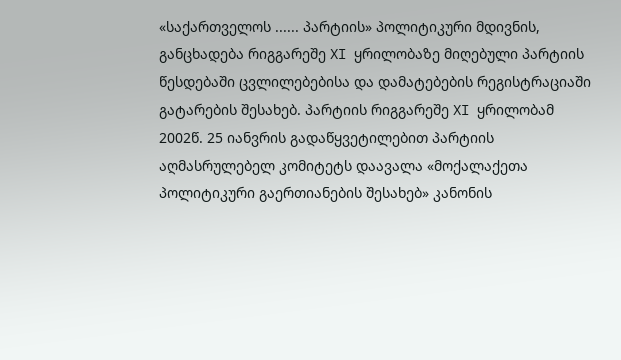«საქართველოს ...... პარტიის» პოლიტიკური მდივნის, განცხადება რიგგარეშე XI ყრილობაზე მიღებული პარტიის წესდებაში ცვლილებებისა და დამატებების რეგისტრაციაში გატარების შესახებ. პარტიის რიგგარეშე XI ყრილობამ 2002წ. 25 იანვრის გადაწყვეტილებით პარტიის აღმასრულებელ კომიტეტს დაავალა «მოქალაქეთა პოლიტიკური გაერთიანების შესახებ» კანონის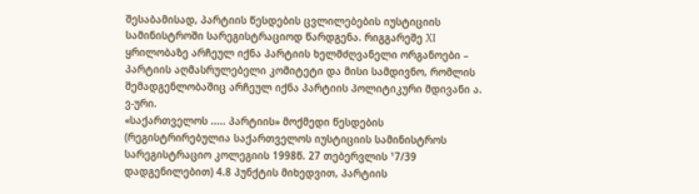შესაბამისად, პარტიის წესდების ცვლილებების იუსტიციის სამინისტროში სარეგისტრაციოდ წარდგენა. რიგგარეშე XI ყრილობაზე არჩეულ იქნა პარტიის ხელმძღვანელი ორგანოები – პარტიის აღმასრულებელი კომიტეტი და მისი სამდივნო, რომლის შემადგენლობაშიც არჩეულ იქნა პარტიის პოლიტიკური მდივანი ა. ვ-ური.
«საქართველოს ..... პარტიის» მოქმედი წესდების (რეგისტრირებულია საქართველოს იუსტიციის სამინისტროს სარეგისტრაციო კოლეგიის 1998წ. 27 თებერვლის ¹7/39 დადგენილებით) 4.8 პუნქტის მიხედვით, პარტიის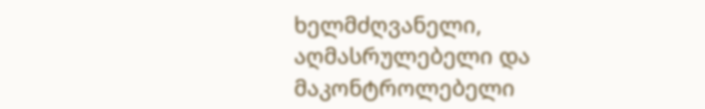ხელმძღვანელი, აღმასრულებელი და მაკონტროლებელი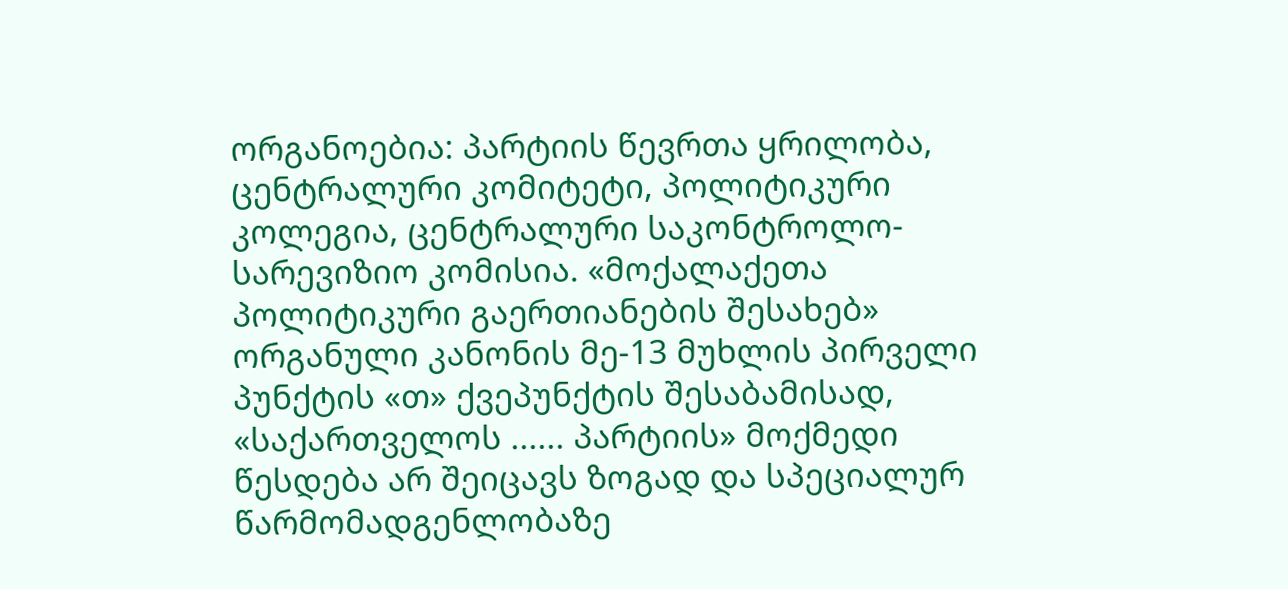ორგანოებია: პარტიის წევრთა ყრილობა, ცენტრალური კომიტეტი, პოლიტიკური კოლეგია, ცენტრალური საკონტროლო-სარევიზიო კომისია. «მოქალაქეთა პოლიტიკური გაერთიანების შესახებ» ორგანული კანონის მე-13 მუხლის პირველი პუნქტის «თ» ქვეპუნქტის შესაბამისად, «საქართველოს ...... პარტიის» მოქმედი წესდება არ შეიცავს ზოგად და სპეციალურ წარმომადგენლობაზე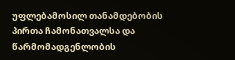უფლებამოსილ თანამდებობის პირთა ჩამონათვალსა და წარმომადგენლობის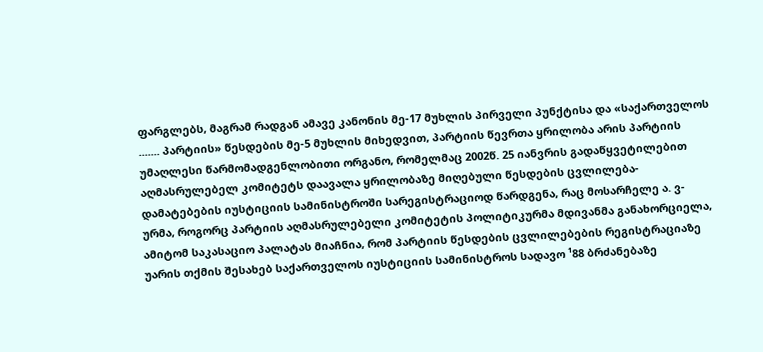ფარგლებს, მაგრამ რადგან ამავე კანონის მე-17 მუხლის პირველი პუნქტისა და «საქართველოს ....... პარტიის» წესდების მე-5 მუხლის მიხედვით, პარტიის წევრთა ყრილობა არის პარტიის უმაღლესი წარმომადგენლობითი ორგანო, რომელმაც 2002წ. 25 იანვრის გადაწყვეტილებით აღმასრულებელ კომიტეტს დაავალა ყრილობაზე მიღებული წესდების ცვლილება-დამატებების იუსტიციის სამინისტროში სარეგისტრაციოდ წარდგენა, რაც მოსარჩელე ა. ვ-ურმა, როგორც პარტიის აღმასრულებელი კომიტეტის პოლიტიკურმა მდივანმა განახორციელა, ამიტომ საკასაციო პალატას მიაჩნია, რომ პარტიის წესდების ცვლილებების რეგისტრაციაზე უარის თქმის შესახებ საქართველოს იუსტიციის სამინისტროს სადავო ¹88 ბრძანებაზე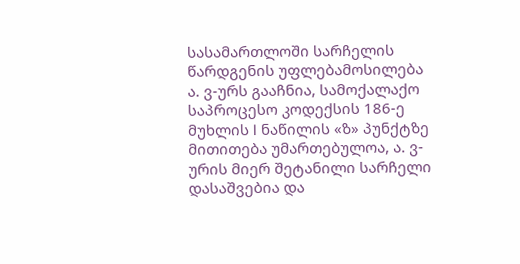სასამართლოში სარჩელის წარდგენის უფლებამოსილება ა. ვ-ურს გააჩნია, სამოქალაქო საპროცესო კოდექსის 186-ე მუხლის I ნაწილის «ზ» პუნქტზე მითითება უმართებულოა, ა. ვ-ურის მიერ შეტანილი სარჩელი დასაშვებია და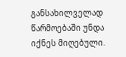განსახილველად წარმოებაში უნდა იქნეს მიღებული.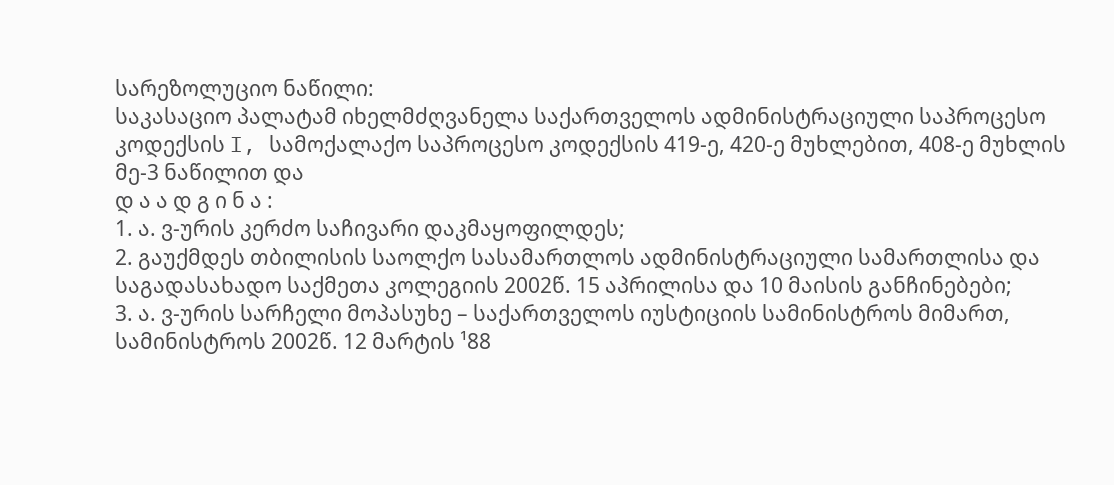სარეზოლუციო ნაწილი:
საკასაციო პალატამ იხელმძღვანელა საქართველოს ადმინისტრაციული საპროცესო კოდექსის I, სამოქალაქო საპროცესო კოდექსის 419-ე, 420-ე მუხლებით, 408-ე მუხლის მე-3 ნაწილით და
დ ა ა დ გ ი ნ ა :
1. ა. ვ-ურის კერძო საჩივარი დაკმაყოფილდეს;
2. გაუქმდეს თბილისის საოლქო სასამართლოს ადმინისტრაციული სამართლისა და საგადასახადო საქმეთა კოლეგიის 2002წ. 15 აპრილისა და 10 მაისის განჩინებები;
3. ა. ვ-ურის სარჩელი მოპასუხე – საქართველოს იუსტიციის სამინისტროს მიმართ, სამინისტროს 2002წ. 12 მარტის ¹88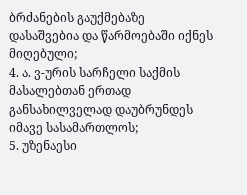ბრძანების გაუქმებაზე დასაშვებია და წარმოებაში იქნეს მიღებული;
4. ა. ვ-ურის სარჩელი საქმის მასალებთან ერთად განსახილველად დაუბრუნდეს იმავე სასამართლოს;
5. უზენაესი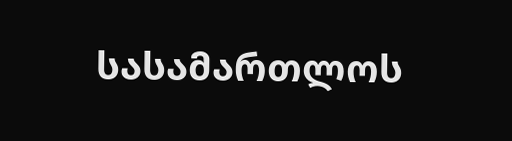სასამართლოს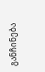განჩინება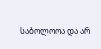საბოლოოა და არ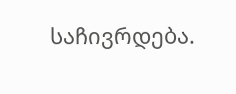საჩივრდება.